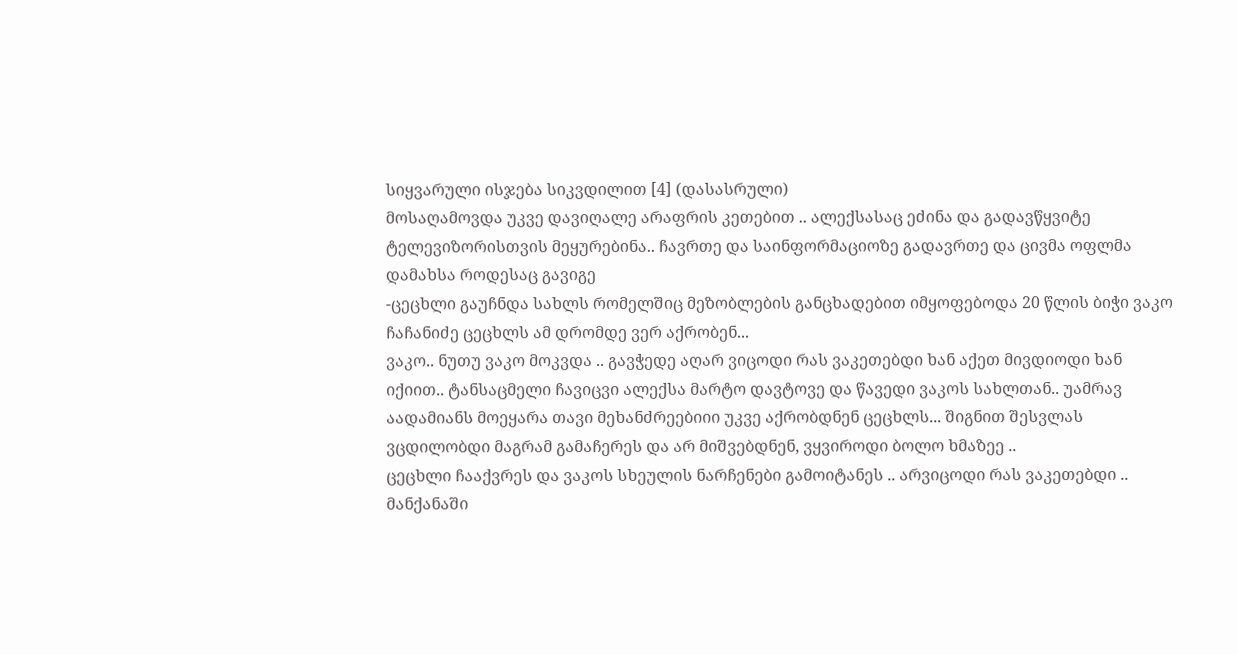სიყვარული ისჯება სიკვდილით [4] (დასასრული)
მოსაღამოვდა უკვე დავიღალე არაფრის კეთებით .. ალექსასაც ეძინა და გადავწყვიტე ტელევიზორისთვის მეყურებინა.. ჩავრთე და საინფორმაციოზე გადავრთე და ცივმა ოფლმა დამახსა როდესაც გავიგე
-ცეცხლი გაუჩნდა სახლს რომელშიც მეზობლების განცხადებით იმყოფებოდა 20 წლის ბიჭი ვაკო ჩაჩანიძე ცეცხლს ამ დრომდე ვერ აქრობენ...
ვაკო.. ნუთუ ვაკო მოკვდა .. გავჭედე აღარ ვიცოდი რას ვაკეთებდი ხან აქეთ მივდიოდი ხან იქიით.. ტანსაცმელი ჩავიცვი ალექსა მარტო დავტოვე და წავედი ვაკოს სახლთან.. უამრავ აადამიანს მოეყარა თავი მეხანძრეებიიი უკვე აქრობდნენ ცეცხლს... შიგნით შესვლას ვცდილობდი მაგრამ გამაჩერეს და არ მიშვებდნენ, ვყვიროდი ბოლო ხმაზეე ..
ცეცხლი ჩააქვრეს და ვაკოს სხეულის ნარჩენები გამოიტანეს .. არვიცოდი რას ვაკეთებდი .. მანქანაში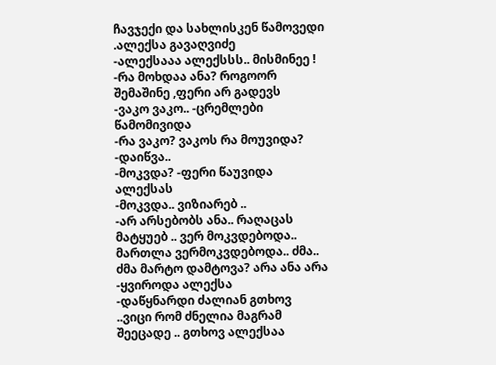ჩავჯექი და სახლისკენ წამოვედი .ალექსა გავაღვიძე
-ალექსააა ალექსსს.. მისმინეე !
-რა მოხდაა ანა? როგოორ შემაშინე ,ფერი არ გადევს
-ვაკო ვაკო.. -ცრემლები წამომივიდა
-რა ვაკო? ვაკოს რა მოუვიდა?
-დაიწვა..
-მოკვდა? -ფერი წაუვიდა ალექსას
-მოკვდა.. ვიზიარებ ..
-არ არსებობს ანა.. რაღაცას მატყუებ .. ვერ მოკვდებოდა.. მართლა ვერმოკვდებოდა.. ძმა.. ძმა მარტო დამტოვა? არა ანა არა -ყვიროდა ალექსა
-დაწყნარდი ძალიან გთხოვ ..ვიცი რომ ძნელია მაგრამ შეეცადე .. გთხოვ ალექსაა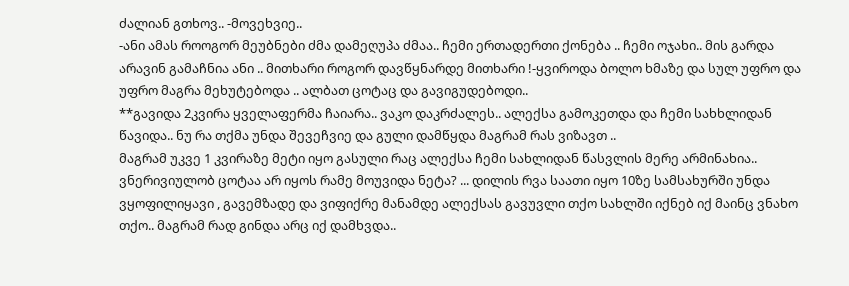ძალიან გთხოვ.. -მოვეხვიე..
-ანი ამას როოგორ მეუბნები ძმა დამეღუპა ძმაა.. ჩემი ერთადერთი ქონება .. ჩემი ოჯახი.. მის გარდა არავინ გამაჩნია ანი .. მითხარი როგორ დავწყნარდე მითხარი !-ყვიროდა ბოლო ხმაზე და სულ უფრო და უფრო მაგრა მეხუტებოდა .. ალბათ ცოტაც და გავიგუდებოდი..
**გავიდა 2კვირა ყველაფერმა ჩაიარა.. ვაკო დაკრძალეს.. ალექსა გამოკეთდა და ჩემი სახხლიდან წავიდა.. ნუ რა თქმა უნდა შევეჩვიე და გული დამწყდა მაგრამ რას ვიზავთ ..
მაგრამ უკვე 1 კვირაზე მეტი იყო გასული რაც ალექსა ჩემი სახლიდან წასვლის მერე არმინახია.. ვნერივიულობ ცოტაა არ იყოს რამე მოუვიდა ნეტა? ... დილის რვა საათი იყო 10ზე სამსახურში უნდა ვყოფილიყავი , გავემზადე და ვიფიქრე მანამდე ალექსას გავუვლი თქო სახლში იქნებ იქ მაინც ვნახო თქო.. მაგრამ რად გინდა არც იქ დამხვდა..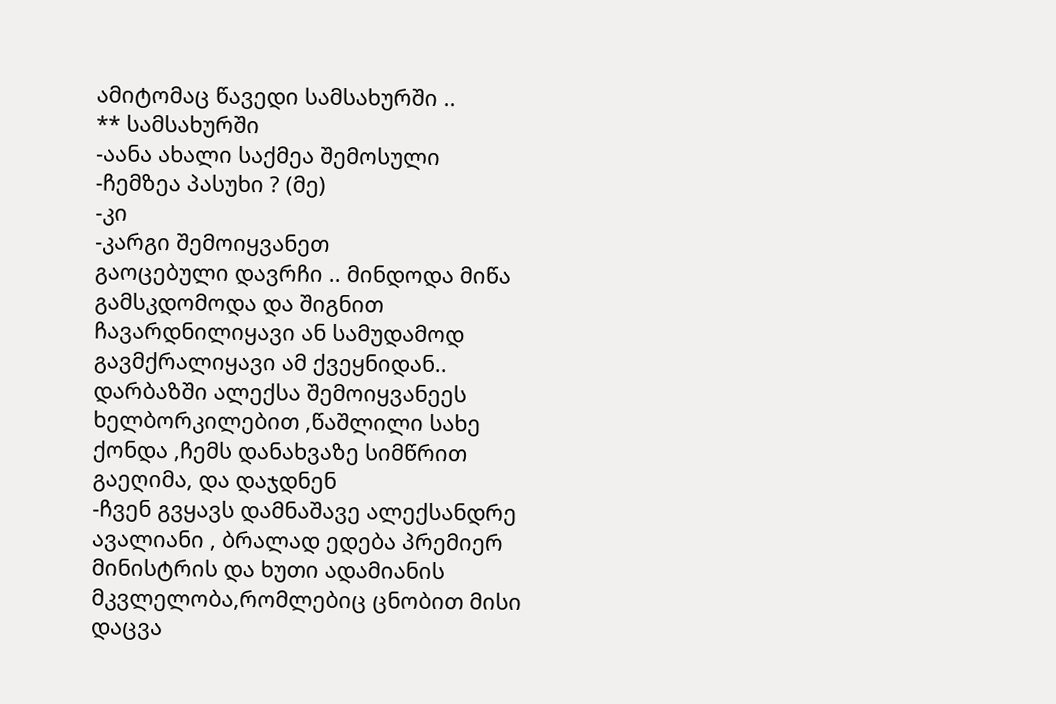ამიტომაც წავედი სამსახურში ..
** სამსახურში
-აანა ახალი საქმეა შემოსული
-ჩემზეა პასუხი ? (მე)
-კი
-კარგი შემოიყვანეთ
გაოცებული დავრჩი .. მინდოდა მიწა გამსკდომოდა და შიგნით ჩავარდნილიყავი ან სამუდამოდ გავმქრალიყავი ამ ქვეყნიდან.. დარბაზში ალექსა შემოიყვანეეს ხელბორკილებით ,წაშლილი სახე ქონდა ,ჩემს დანახვაზე სიმწრით გაეღიმა, და დაჯდნენ
-ჩვენ გვყავს დამნაშავე ალექსანდრე ავალიანი , ბრალად ედება პრემიერ მინისტრის და ხუთი ადამიანის მკვლელობა,რომლებიც ცნობით მისი დაცვა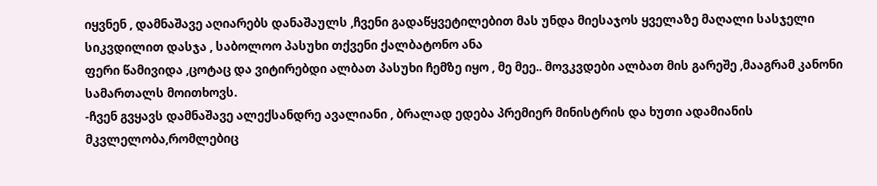იყვნენ , დამნაშავე აღიარებს დანაშაულს ,ჩვენი გადაწყვეტილებით მას უნდა მიესაჯოს ყველაზე მაღალი სასჯელი სიკვდილით დასჯა , საბოლოო პასუხი თქვენი ქალბატონო ანა
ფერი წამივიდა ,ცოტაც და ვიტირებდი ალბათ პასუხი ჩემზე იყო , მე მეე.. მოვკვდები ალბათ მის გარეშე ,მააგრამ კანონი სამართალს მოითხოვს.
-ჩვენ გვყავს დამნაშავე ალექსანდრე ავალიანი , ბრალად ედება პრემიერ მინისტრის და ხუთი ადამიანის მკვლელობა,რომლებიც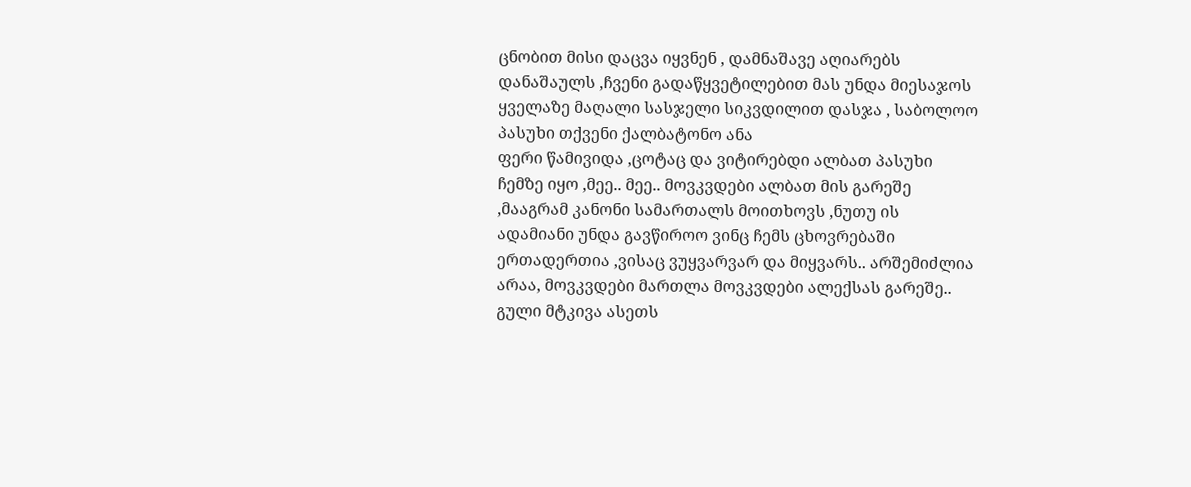ცნობით მისი დაცვა იყვნენ , დამნაშავე აღიარებს დანაშაულს ,ჩვენი გადაწყვეტილებით მას უნდა მიესაჯოს ყველაზე მაღალი სასჯელი სიკვდილით დასჯა , საბოლოო პასუხი თქვენი ქალბატონო ანა
ფერი წამივიდა ,ცოტაც და ვიტირებდი ალბათ პასუხი ჩემზე იყო ,მეე.. მეე.. მოვკვდები ალბათ მის გარეშე ,მააგრამ კანონი სამართალს მოითხოვს ,ნუთუ ის ადამიანი უნდა გავწიროო ვინც ჩემს ცხოვრებაში ერთადერთია ,ვისაც ვუყვარვარ და მიყვარს.. არშემიძლია არაა, მოვკვდები მართლა მოვკვდები ალექსას გარეშე.. გული მტკივა ასეთს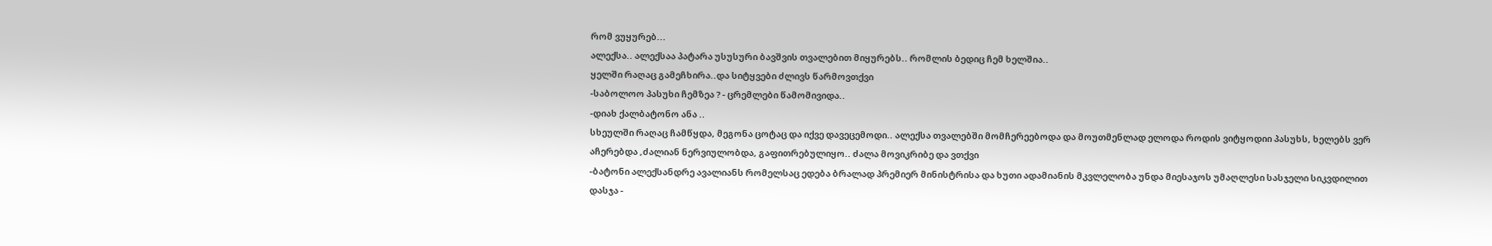რომ ვუყურებ...
ალექსა.. ალექსაა პატარა უსუსური ბავშვის თვალებით მიყურებს.. რომლის ბედიც ჩემ ხელშია..
ყელში რაღაც გამეჩხირა..და სიტყვები ძლივს წარმოვთქვი
-საბოლოო პასუხი ჩემზეა ? - ცრემლები წამომივიდა..
-დიახ ქალბატონო ანა ..
სხეულში რაღაც ჩამწყდა, მეგონა ცოტაც და იქვე დავეცემოდი.. ალექსა თვალებში მომჩერეებოდა და მოუთმენლად ელოდა როდის ვიტყოდიი პასუხს, ხელებს ვერ აჩერებდა ,ძალიან ნერვიულობდა, გაფითრებულიყო.. ძალა მოვიკრიბე და ვთქვი
-ბატონი ალექსანდრე ავალიანს რომელსაც ედება ბრალად პრემიერ მინისტრისა და ხუთი ადამიანის მკვლელობა უნდა მიესაჯოს უმაღლესი სასჯელი სიკვდილით დასჯა -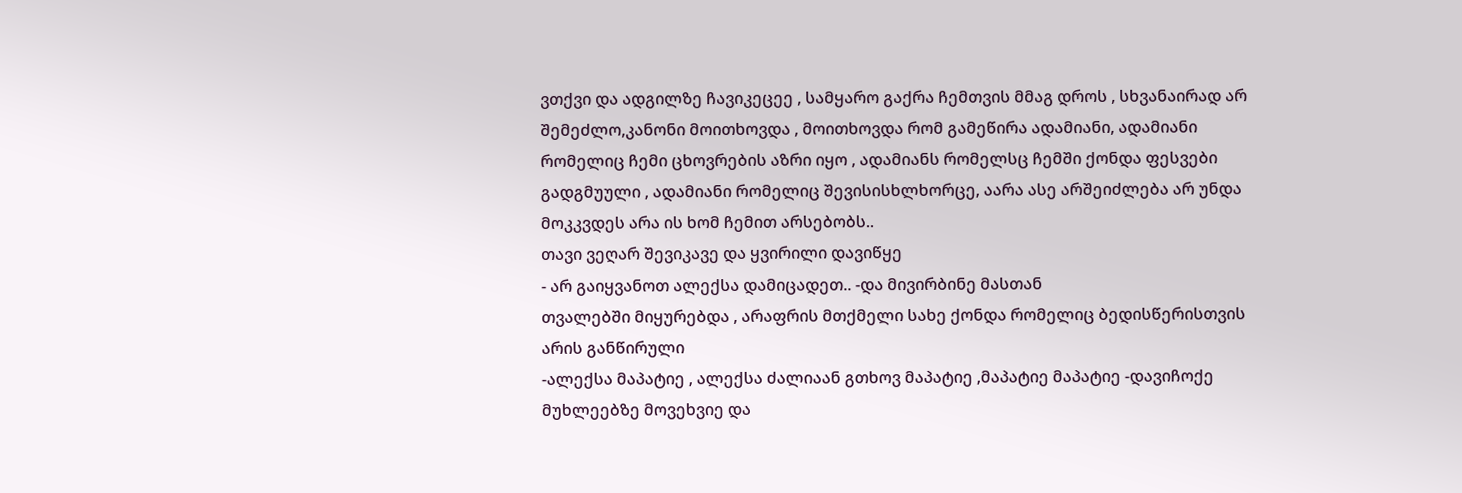ვთქვი და ადგილზე ჩავიკეცეე , სამყარო გაქრა ჩემთვის მმაგ დროს , სხვანაირად არ შემეძლო,კანონი მოითხოვდა , მოითხოვდა რომ გამეწირა ადამიანი, ადამიანი რომელიც ჩემი ცხოვრების აზრი იყო , ადამიანს რომელსც ჩემში ქონდა ფესვები გადგმუული , ადამიანი რომელიც შევისისხლხორცე, აარა ასე არშეიძლება არ უნდა მოკკვდეს არა ის ხომ ჩემით არსებობს..
თავი ვეღარ შევიკავე და ყვირილი დავიწყე
- არ გაიყვანოთ ალექსა დამიცადეთ.. -და მივირბინე მასთან
თვალებში მიყურებდა , არაფრის მთქმელი სახე ქონდა რომელიც ბედისწერისთვის არის განწირული
-ალექსა მაპატიე , ალექსა ძალიაან გთხოვ მაპატიე ,მაპატიე მაპატიე -დავიჩოქე მუხლეებზე მოვეხვიე და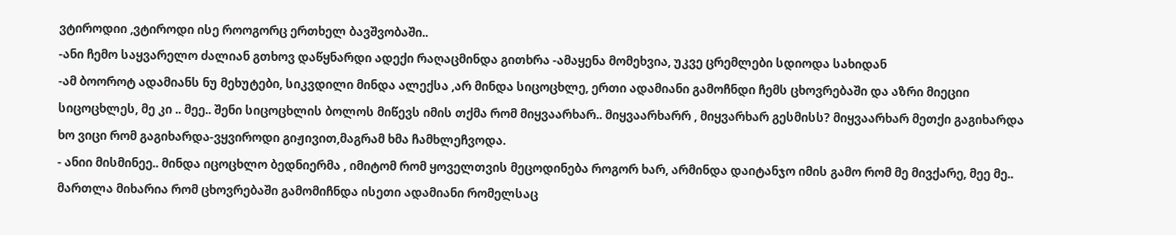ვტიროდიი ,ვტიროდი ისე როოგორც ერთხელ ბავშვობაში..
-ანი ჩემო საყვარელო ძალიან გთხოვ დაწყნარდი ადექი რაღაცმინდა გითხრა -ამაყენა მომეხვია, უკვე ცრემლები სდიოდა სახიდან
-ამ ბოოროტ ადამიანს ნუ მეხუტები, სიკვდილი მინდა ალექსა ,არ მინდა სიცოცხლე, ერთი ადამიანი გამოჩნდი ჩემს ცხოვრებაში და აზრი მიეციი სიცოცხლეს, მე კი .. მეე.. შენი სიცოცხლის ბოლოს მიწევს იმის თქმა რომ მიყვაარხარ.. მიყვაარხარრ , მიყვარხარ გესმისს? მიყვაარხარ მეთქი გაგიხარდა ხო ვიცი რომ გაგიხარდა-ვყვიროდი გიჟივით,მაგრამ ხმა ჩამხლეჩვოდა.
- ანიი მისმინეე.. მინდა იცოცხლო ბედნიერმა , იმიტომ რომ ყოველთვის მეცოდინება როგორ ხარ, არმინდა დაიტანჯო იმის გამო რომ მე მივქარე, მეე მე.. მართლა მიხარია რომ ცხოვრებაში გამომიჩნდა ისეთი ადამიანი რომელსაც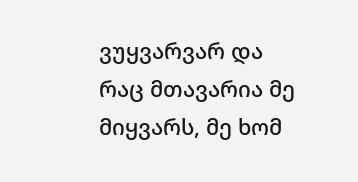ვუყვარვარ და რაც მთავარია მე მიყვარს, მე ხომ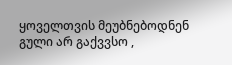ყოველთვის მეუბნებოდნენ გული არ გაქვვსო ,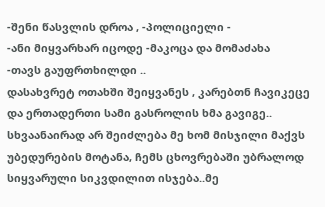-შენი წასვლის დროა , -პოლიციელი -
-ანი მიყვარხარ იცოდე -მაკოცა და მომაძახა
-თავს გაუფრთხილდი ..
დასახვრეტ ოთახში შეიყვანეს , კარებთნ ჩავიკეცე და ერთადერთი სამი გასროლის ხმა გავიგე..
სხვაანაირად არ შეიძლება მე ხომ მისჯილი მაქვს უბედურების მოტანა, ჩემს ცხოვრებაში უბრალოდ სიყვარული სიკვდილით ისჯება..მე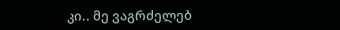კი.. მე ვაგრძელებ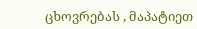ცხოვრებას , მაპატიეთ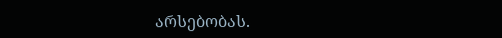არსებობას.